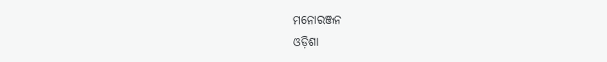ମନୋରଞ୍ଜନ
ଓଡ଼ିଶା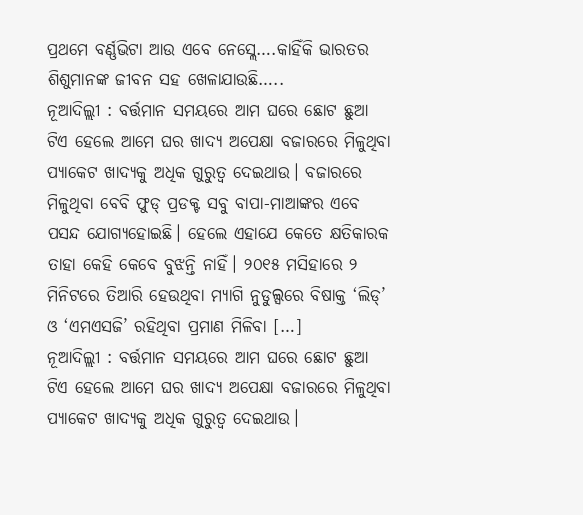ପ୍ରଥମେ ବର୍ଣ୍ଣଭିଟା ଆଉ ଏବେ ନେସ୍ଲେ….କାହିଁକି ଭାରତର ଶିଶୁମାନଙ୍କ ଜୀବନ ସହ ଖେଳାଯାଉଛି…..
ନୂଆଦିଲ୍ଲୀ : ବର୍ତ୍ତମାନ ସମୟରେ ଆମ ଘରେ ଛୋଟ ଛୁଆ ଟିଏ ହେଲେ ଆମେ ଘର ଖାଦ୍ୟ ଅପେକ୍ଷା ବଜାରରେ ମିଳୁଥିବା ପ୍ୟାକେଟ ଖାଦ୍ୟକୁ ଅଧିକ ଗୁରୁତ୍ବ ଦେଇଥାଉ। ବଜାରରେ ମିଳୁଥିବା ବେବି ଫୁଡ୍ ପ୍ରଡକ୍ଟ ସବୁ ବାପା-ମାଆଙ୍କର ଏବେ ପସନ୍ଦ ଯୋଗ୍ୟହୋଇଛି। ହେଲେ ଏହାଯେ କେତେ କ୍ଷତିକାରକ ତାହା କେହି କେବେ ବୁଝନ୍ତି ନାହିଁ। ୨୦୧୫ ମସିହାରେ ୨ ମିନିଟରେ ତିଆରି ହେଉଥିବା ମ୍ୟାଗି ନୁଡୁଲ୍ସରେ ବିଷାକ୍ତ ‘ଲିଡ୍’ ଓ ‘ଏମଏସଜି’ ରହିଥିବା ପ୍ରମାଣ ମିଳିବା […]
ନୂଆଦିଲ୍ଲୀ : ବର୍ତ୍ତମାନ ସମୟରେ ଆମ ଘରେ ଛୋଟ ଛୁଆ ଟିଏ ହେଲେ ଆମେ ଘର ଖାଦ୍ୟ ଅପେକ୍ଷା ବଜାରରେ ମିଳୁଥିବା ପ୍ୟାକେଟ ଖାଦ୍ୟକୁ ଅଧିକ ଗୁରୁତ୍ବ ଦେଇଥାଉ।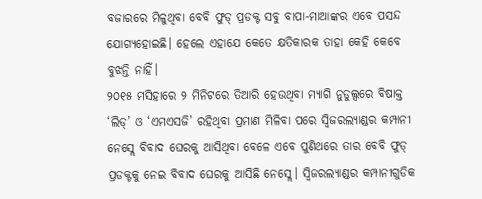ବଜାରରେ ମିଳୁଥିବା ବେବି ଫୁଡ୍ ପ୍ରଡକ୍ଟ ସବୁ ବାପା-ମାଆଙ୍କର ଏବେ ପସନ୍ଦ ଯୋଗ୍ୟହୋଇଛି। ହେଲେ ଏହାଯେ କେତେ କ୍ଷତିକାରକ ତାହା କେହି କେବେ ବୁଝନ୍ତି ନାହିଁ।
୨୦୧୫ ମସିହାରେ ୨ ମିନିଟରେ ତିଆରି ହେଉଥିବା ମ୍ୟାଗି ନୁଡୁଲ୍ସରେ ବିଷାକ୍ତ ‘ଲିଡ୍’ ଓ ‘ଏମଏସଜି’ ରହିଥିବା ପ୍ରମାଣ ମିଳିବା ପରେ ସ୍ବିଜରଲ୍ୟାଣ୍ଡର କମ୍ପାନୀ ନେସ୍ଲେ ବିବାଦ ଘେରକୁ ଆସିଥିବା ବେଳେ ଏବେ ପୁଣିଥରେ ତାର ବେବି ଫୁଡ୍ ପ୍ରଡକ୍ଟକୁ ନେଇ ବିବାଦ ଘେରକୁ ଆସିଛି ନେସ୍ଲେ। ସ୍ବିଜରଲ୍ୟାଣ୍ଡର କମ୍ପାନୀଗୁଡିକ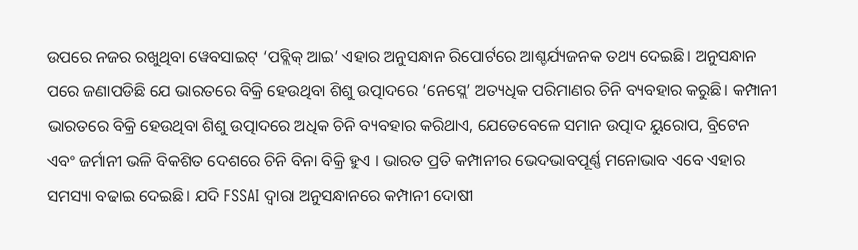ଉପରେ ନଜର ରଖୁଥିବା ୱେବସାଇଟ୍ ‘ପବ୍ଲିକ୍ ଆଇ’ ଏହାର ଅନୁସନ୍ଧାନ ରିପୋର୍ଟରେ ଆଶ୍ଚର୍ଯ୍ୟଜନକ ତଥ୍ୟ ଦେଇଛି। ଅନୁସନ୍ଧାନ ପରେ ଜଣାପଡିଛି ଯେ ଭାରତରେ ବିକ୍ରି ହେଉଥିବା ଶିଶୁ ଉତ୍ପାଦରେ ‘ନେସ୍ଲେ’ ଅତ୍ୟଧିକ ପରିମାଣର ଚିନି ବ୍ୟବହାର କରୁଛି। କମ୍ପାନୀ ଭାରତରେ ବିକ୍ରି ହେଉଥିବା ଶିଶୁ ଉତ୍ପାଦରେ ଅଧିକ ଚିନି ବ୍ୟବହାର କରିଥାଏ, ଯେତେବେଳେ ସମାନ ଉତ୍ପାଦ ୟୁରୋପ, ବ୍ରିଟେନ ଏବଂ ଜର୍ମାନୀ ଭଳି ବିକଶିତ ଦେଶରେ ଚିନି ବିନା ବିକ୍ରି ହୁଏ । ଭାରତ ପ୍ରତି କମ୍ପାନୀର ଭେଦଭାବପୂର୍ଣ୍ଣ ମନୋଭାବ ଏବେ ଏହାର ସମସ୍ୟା ବଢାଇ ଦେଇଛି। ଯଦି FSSAI ଦ୍ୱାରା ଅନୁସନ୍ଧାନରେ କମ୍ପାନୀ ଦୋଷୀ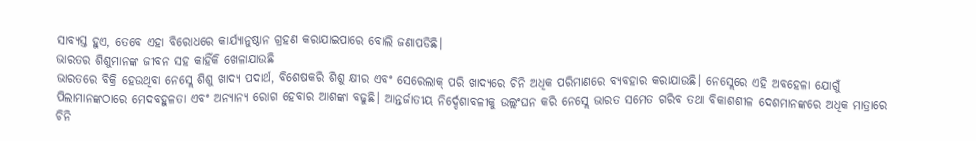ସାବ୍ୟସ୍ତ ହୁଏ, ତେବେ ଏହା ବିରୋଧରେ କାର୍ଯ୍ୟାନୁଷ୍ଠାନ ଗ୍ରହଣ କରାଯାଇପାରେ ବୋଲି ଜଣାପଡିଛି।
ଭାରତର ଶିଶୁମାନଙ୍କ ଜୀବନ ସହ କାହିଁକି ଖେଳାଯାଉଛି
ଭାରତରେ ବିକ୍ରି ହେଉଥିବା ନେସ୍ଲେ ଶିଶୁ ଖାଦ୍ୟ ପଦାର୍ଥ, ବିଶେଷକରି ଶିଶୁ କ୍ଷୀର ଏବଂ ସେରେଲାକ୍ ପରି ଖାଦ୍ୟରେ ଚିନି ଅଧିକ ପରିମାଣରେ ବ୍ୟବହାର କରାଯାଉଛି। ନେସ୍ଲେରେ ଏହି ଅବହେଳା ଯୋଗୁଁ ପିଲାମାନଙ୍କଠାରେ ମେଦବହୁଳତା ଏବଂ ଅନ୍ୟାନ୍ୟ ରୋଗ ହେବାର ଆଶଙ୍କା ବଢୁଛି। ଆନ୍ତର୍ଜାତୀୟ ନିର୍ଦ୍ଦେଶାବଳୀକୁ ଉଲ୍ଲଂଘନ କରି ନେସ୍ଲେ ଭାରତ ସମେତ ଗରିବ ତଥା ବିକାଶଶୀଳ ଦେଶମାନଙ୍କରେ ଅଧିକ ମାତ୍ରାରେ ଚିନି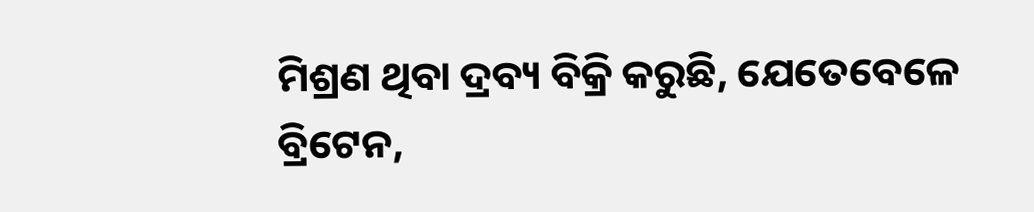ମିଶ୍ରଣ ଥିବା ଦ୍ରବ୍ୟ ବିକ୍ରି କରୁଛି, ଯେତେବେଳେ ବ୍ରିଟେନ,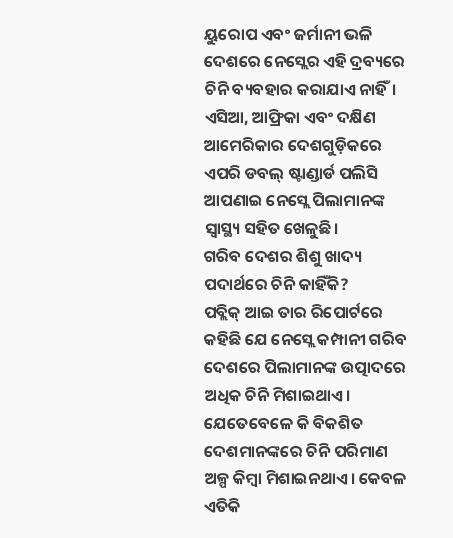ୟୁରୋପ ଏବଂ ଜର୍ମାନୀ ଭଳି ଦେଶରେ ନେସ୍ଲେର ଏହି ଦ୍ରବ୍ୟରେ ଚିନି ବ୍ୟବହାର କରାଯାଏ ନାହିଁ। ଏସିଆ, ଆଫ୍ରିକା ଏବଂ ଦକ୍ଷିଣ ଆମେରିକାର ଦେଶଗୁଡ଼ିକରେ ଏପରି ଡବଲ୍ ଷ୍ଟାଣ୍ଡାର୍ଡ ପଲିସି ଆପଣାଇ ନେସ୍ଲେ ପିଲାମାନଙ୍କ ସ୍ୱାସ୍ଥ୍ୟ ସହିତ ଖେଳୁଛି।
ଗରିବ ଦେଶର ଶିଶୁ ଖାଦ୍ୟ ପଦାର୍ଥରେ ଚିନି କାହିଁକି?
ପବ୍ଲିକ୍ ଆଇ ତାର ରିପୋର୍ଟରେ କହିଛି ଯେ ନେସ୍ଲେ କମ୍ପାନୀ ଗରିବ ଦେଶରେ ପିଲାମାନଙ୍କ ଉତ୍ପାଦରେ ଅଧିକ ଚିନି ମିଶାଇଥାଏ। ଯେତେବେଳେ କି ବିକଶିତ ଦେଶମାନଙ୍କରେ ଚିନି ପରିମାଣ ଅଳ୍ପ କିମ୍ବା ମିଶାଇନଥାଏ। କେବଳ ଏତିକି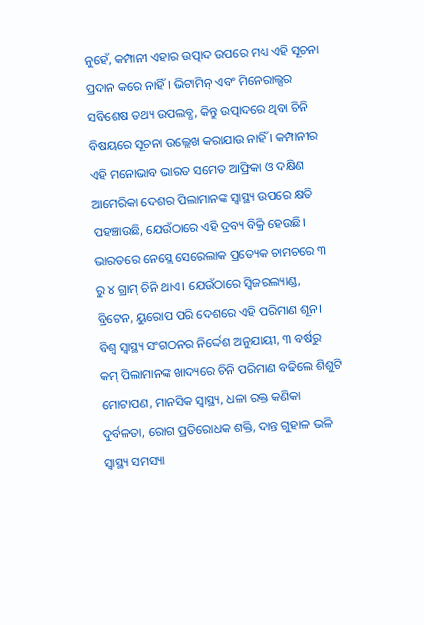ନୁହେଁ, କମ୍ପାନୀ ଏହାର ଉତ୍ପାଦ ଉପରେ ମଧ୍ୟ ଏହି ସୂଚନା ପ୍ରଦାନ କରେ ନାହିଁ । ଭିଟାମିନ୍ ଏବଂ ମିନେରାଲ୍ସର ସବିଶେଷ ତଥ୍ୟ ଉପଲବ୍ଧ, କିନ୍ତୁ ଉତ୍ପାଦରେ ଥିବା ଚିନି ବିଷୟରେ ସୂଚନା ଉଲ୍ଲେଖ କରାଯାଉ ନାହିଁ । କମ୍ପାନୀର ଏହି ମନୋଭାବ ଭାରତ ସମେତ ଆଫ୍ରିକା ଓ ଦକ୍ଷିଣ ଆମେରିକା ଦେଶର ପିଲାମାନଙ୍କ ସ୍ୱାସ୍ଥ୍ୟ ଉପରେ କ୍ଷତି ପହଞ୍ଚାଉଛି, ଯେଉଁଠାରେ ଏହି ଦ୍ରବ୍ୟ ବିକ୍ରି ହେଉଛି। ଭାରତରେ ନେସ୍ଲେ ସେରେଲାକ ପ୍ରତ୍ୟେକ ଚାମଚରେ ୩ ରୁ ୪ ଗ୍ରାମ୍ ଚିନି ଥାଏ। ଯେଉଁଠାରେ ସ୍ୱିଜରଲ୍ୟାଣ୍ଡ, ବ୍ରିଟେନ, ୟୁରୋପ ପରି ଦେଶରେ ଏହି ପରିମାଣ ଶୂନ। ବିଶ୍ୱ ସ୍ୱାସ୍ଥ୍ୟ ସଂଗଠନର ନିର୍ଦ୍ଦେଶ ଅନୁଯାୟୀ, ୩ ବର୍ଷରୁ କମ୍ ପିଲାମାନଙ୍କ ଖାଦ୍ୟରେ ଚିନି ପରିମାଣ ବଢିଲେ ଶିଶୁଟି ମୋଟାପଣ, ମାନସିକ ସ୍ବାସ୍ଥ୍ୟ, ଧଳା ରକ୍ତ କଣିକା ଦୁର୍ବଳତା, ରୋଗ ପ୍ରତିରୋଧକ ଶକ୍ତି, ଦାନ୍ତ ଗୁହାଳ ଭଳି ସ୍ୱାସ୍ଥ୍ୟ ସମସ୍ୟା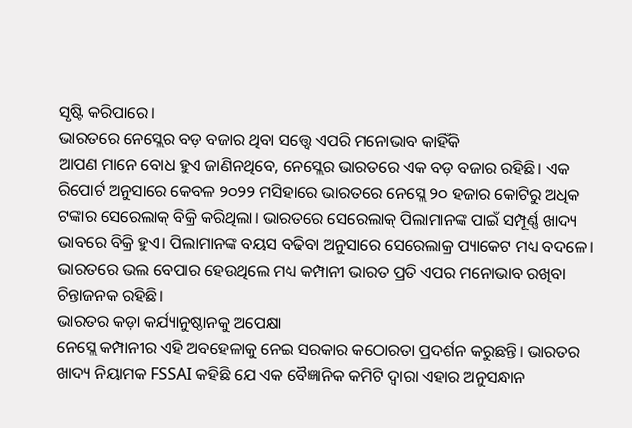ସୃଷ୍ଟି କରିପାରେ।
ଭାରତରେ ନେସ୍ଲେର ବଡ଼ ବଜାର ଥିବା ସତ୍ତ୍ବେ ଏପରି ମନୋଭାବ କାହିଁକି
ଆପଣ ମାନେ ବୋଧ ହୁଏ ଜାଣିନଥିବେ, ନେସ୍ଲେର ଭାରତରେ ଏକ ବଡ଼ ବଜାର ରହିଛି। ଏକ ରିପୋର୍ଟ ଅନୁସାରେ କେବଳ ୨୦୨୨ ମସିହାରେ ଭାରତରେ ନେସ୍ଲେ ୨୦ ହଜାର କୋଟିରୁ ଅଧିକ ଟଙ୍କାର ସେରେଲାକ୍ ବିକ୍ରି କରିଥିଲା। ଭାରତରେ ସେରେଲାକ୍ ପିଲାମାନଙ୍କ ପାଇଁ ସମ୍ପୂର୍ଣ୍ଣ ଖାଦ୍ୟ ଭାବରେ ବିକ୍ରି ହୁଏ। ପିଲାମାନଙ୍କ ବୟସ ବଢିବା ଅନୁସାରେ ସେରେଲାକ୍ର ପ୍ୟାକେଟ ମଧ୍ୟ ବଦଳେ। ଭାରତରେ ଭଲ ବେପାର ହେଉଥିଲେ ମଧ୍ୟ କମ୍ପାନୀ ଭାରତ ପ୍ରତି ଏପର ମନୋଭାବ ରଖିବା ଚିନ୍ତାଜନକ ରହିଛି।
ଭାରତର କଡ଼ା କର୍ଯ୍ୟାନୁଷ୍ଠାନକୁ ଅପେକ୍ଷା
ନେସ୍ଲେ କମ୍ପାନୀର ଏହି ଅବହେଳାକୁ ନେଇ ସରକାର କଠୋରତା ପ୍ରଦର୍ଶନ କରୁଛନ୍ତି। ଭାରତର ଖାଦ୍ୟ ନିୟାମକ FSSAI କହିଛି ଯେ ଏକ ବୈଜ୍ଞାନିକ କମିଟି ଦ୍ୱାରା ଏହାର ଅନୁସନ୍ଧାନ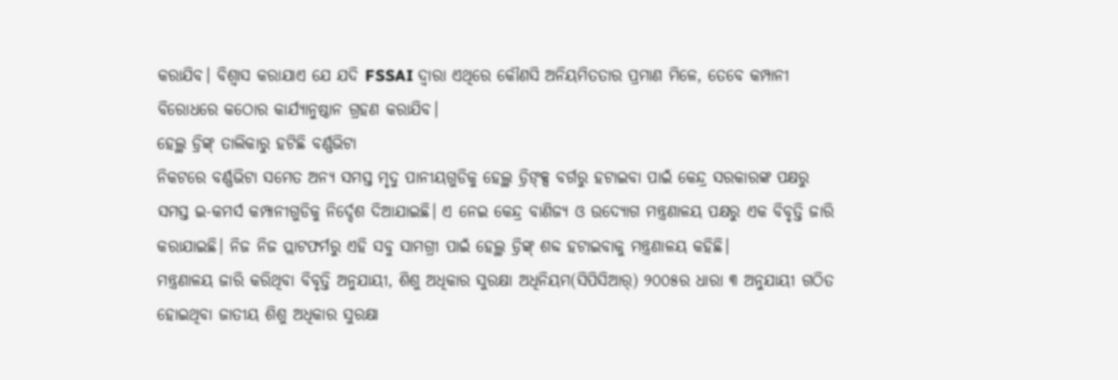କରାଯିବ। ବିଶ୍ୱାସ କରାଯାଏ ଯେ ଯଦି FSSAI ଦ୍ୱାରା ଏଥିରେ କୌଣସି ଅନିୟମିତତାର ପ୍ରମାଣ ମିଳେ, ତେବେ କମ୍ପାନୀ ବିରୋଧରେ କଠୋର କାର୍ଯ୍ୟାନୁଷ୍ଠାନ ଗ୍ରହଣ କରାଯିବ।
ହେଲ୍ଥ ଡ୍ରିଙ୍କ୍ ତାଲିକାରୁ ହଟିଛି ବର୍ଣ୍ଣଭିଟା
ନିକଟରେ ବର୍ଣ୍ଣଭିଟା ସମେତ ଅନ୍ୟ ସମସ୍ତ ମୃଦୁ ପାନୀୟଗୁଡିକୁ ହେଲ୍ଥ ଡ୍ରିଙ୍କ୍ସ ବର୍ଗରୁ ହଟାଇବା ପାଇଁ କେନ୍ଦ୍ର ସରକାରଙ୍କ ପକ୍ଷରୁ ସମସ୍ତ ଇ-କମର୍ସ କମ୍ପାନୀଗୁଡିକୁ ନିର୍ଦ୍ଦେଶ ଦିଆଯାଇଛି। ଏ ନେଇ କେନ୍ଦ୍ର ବାଣିଜ୍ୟ ଓ ଉଦ୍ୟୋଗ ମନ୍ତ୍ରଣାଳୟ ପକ୍ଷରୁ ଏକ ବିବୃତ୍ତି ଜାରି କରାଯାଇଛି। ନିଜ ନିଜ ପ୍ଲାଟଫର୍ମରୁ ଏହି ସବୁ ସାମଗ୍ରୀ ପାଇଁ ହେଲ୍ଥ ଡ୍ରିଙ୍କ୍ ଶବ୍ଦ ହଟାଇବାକୁ ମନ୍ତ୍ରଣାଳୟ କହିଛି।
ମନ୍ତ୍ରଣାଳୟ ଜାରି କରିଥିବା ବିବୃତ୍ତି ଅନୁଯାୟୀ, ଶିଶୁ ଅଧିକାର ସୁରକ୍ଷା ଅଧିନିୟମ(ସିପିସିଆର୍) ୨୦୦୫ର ଧାରା ୩ ଅନୁଯାୟୀ ଗଠିତ ହୋଇଥିବା ଜାତୀୟ ଶିଶୁ ଅଧିକାର ସୁରକ୍ଷା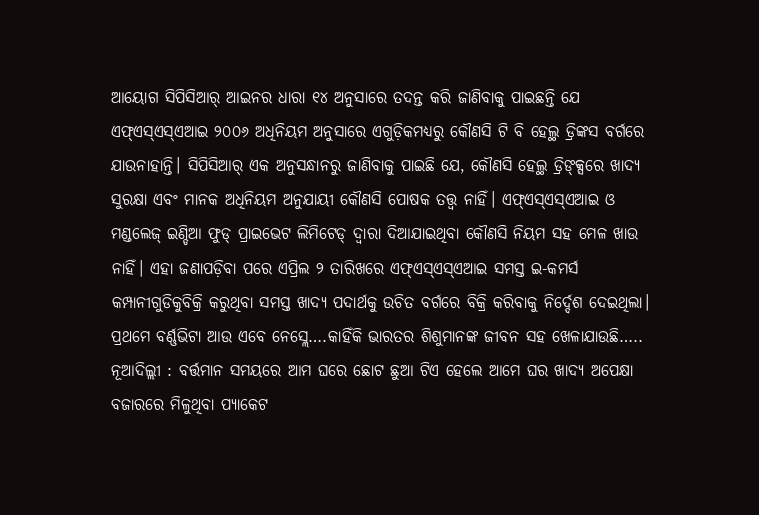ଆୟୋଗ ସିପିସିଆର୍ ଆଇନର ଧାରା ୧୪ ଅନୁସାରେ ତଦନ୍ତ କରି ଜାଣିବାକୁ ପାଇଛନ୍ତି ଯେ ଏଫ୍ଏସ୍ଏସ୍ଏଆଇ ୨୦୦୬ ଅଧିନିୟମ ଅନୁସାରେ ଏଗୁଡ଼ିକମଧ୍ୟରୁ କୌଣସି ଟି ବି ହେଲ୍ଥ ଡ୍ରିଙ୍କସ ବର୍ଗରେ ଯାଉନାହାନ୍ତି। ସିପିସିଆର୍ ଏକ ଅନୁସନ୍ଧାନରୁ ଜାଣିବାକୁ ପାଇଛି ଯେ, କୌଣସି ହେଲ୍ଥ ଡ୍ରିଙ୍କ୍ସରେ ଖାଦ୍ୟ ସୁରକ୍ଷା ଏବଂ ମାନକ ଅଧିନିୟମ ଅନୁଯାୟୀ କୌଣସି ପୋଷକ ତତ୍ତ୍ୱ ନାହିଁ। ଏଫ୍ଏସ୍ଏସ୍ଏଆଇ ଓ ମଣ୍ଡଲେଜ୍ ଇଣ୍ଡିଆ ଫୁଡ୍ ପ୍ରାଇଭେଟ ଲିମିଟେଡ୍ ଦ୍ୱାରା ଦିଆଯାଇଥିବା କୌଣସି ନିୟମ ସହ ମେଳ ଖାଉ ନାହିଁ। ଏହା ଜଣାପଡ଼ିବା ପରେ ଏପ୍ରିଲ ୨ ତାରିଖରେ ଏଫ୍ଏସ୍ଏସ୍ଏଆଇ ସମସ୍ତ ଇ-କମର୍ସ କମ୍ପାନୀଗୁଡିକୁବିକ୍ରି କରୁଥିବା ସମସ୍ତ ଖାଦ୍ୟ ପଦାର୍ଥକୁ ଉଚିତ ବର୍ଗରେ ବିକ୍ରି କରିବାକୁ ନିର୍ଦ୍ଦେଶ ଦେଇଥିଲା।
ପ୍ରଥମେ ବର୍ଣ୍ଣଭିଟା ଆଉ ଏବେ ନେସ୍ଲେ….କାହିଁକି ଭାରତର ଶିଶୁମାନଙ୍କ ଜୀବନ ସହ ଖେଳାଯାଉଛି…..
ନୂଆଦିଲ୍ଲୀ : ବର୍ତ୍ତମାନ ସମୟରେ ଆମ ଘରେ ଛୋଟ ଛୁଆ ଟିଏ ହେଲେ ଆମେ ଘର ଖାଦ୍ୟ ଅପେକ୍ଷା ବଜାରରେ ମିଳୁଥିବା ପ୍ୟାକେଟ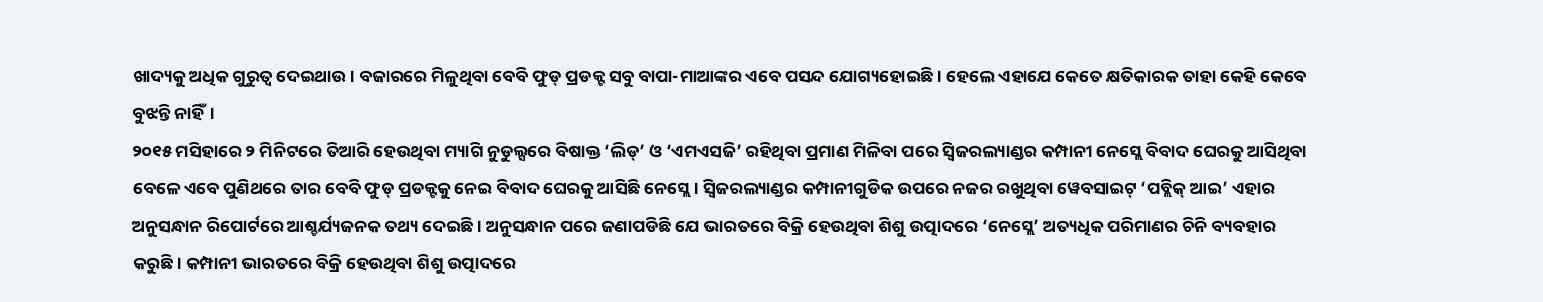ଖାଦ୍ୟକୁ ଅଧିକ ଗୁରୁତ୍ବ ଦେଇଥାଉ। ବଜାରରେ ମିଳୁଥିବା ବେବି ଫୁଡ୍ ପ୍ରଡକ୍ଟ ସବୁ ବାପା-ମାଆଙ୍କର ଏବେ ପସନ୍ଦ ଯୋଗ୍ୟହୋଇଛି। ହେଲେ ଏହାଯେ କେତେ କ୍ଷତିକାରକ ତାହା କେହି କେବେ ବୁଝନ୍ତି ନାହିଁ।
୨୦୧୫ ମସିହାରେ ୨ ମିନିଟରେ ତିଆରି ହେଉଥିବା ମ୍ୟାଗି ନୁଡୁଲ୍ସରେ ବିଷାକ୍ତ ‘ଲିଡ୍’ ଓ ‘ଏମଏସଜି’ ରହିଥିବା ପ୍ରମାଣ ମିଳିବା ପରେ ସ୍ବିଜରଲ୍ୟାଣ୍ଡର କମ୍ପାନୀ ନେସ୍ଲେ ବିବାଦ ଘେରକୁ ଆସିଥିବା ବେଳେ ଏବେ ପୁଣିଥରେ ତାର ବେବି ଫୁଡ୍ ପ୍ରଡକ୍ଟକୁ ନେଇ ବିବାଦ ଘେରକୁ ଆସିଛି ନେସ୍ଲେ। ସ୍ବିଜରଲ୍ୟାଣ୍ଡର କମ୍ପାନୀଗୁଡିକ ଉପରେ ନଜର ରଖୁଥିବା ୱେବସାଇଟ୍ ‘ପବ୍ଲିକ୍ ଆଇ’ ଏହାର ଅନୁସନ୍ଧାନ ରିପୋର୍ଟରେ ଆଶ୍ଚର୍ଯ୍ୟଜନକ ତଥ୍ୟ ଦେଇଛି। ଅନୁସନ୍ଧାନ ପରେ ଜଣାପଡିଛି ଯେ ଭାରତରେ ବିକ୍ରି ହେଉଥିବା ଶିଶୁ ଉତ୍ପାଦରେ ‘ନେସ୍ଲେ’ ଅତ୍ୟଧିକ ପରିମାଣର ଚିନି ବ୍ୟବହାର କରୁଛି। କମ୍ପାନୀ ଭାରତରେ ବିକ୍ରି ହେଉଥିବା ଶିଶୁ ଉତ୍ପାଦରେ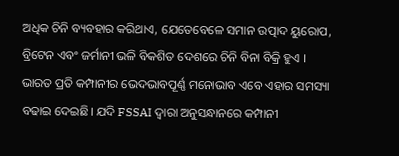ଅଧିକ ଚିନି ବ୍ୟବହାର କରିଥାଏ, ଯେତେବେଳେ ସମାନ ଉତ୍ପାଦ ୟୁରୋପ, ବ୍ରିଟେନ ଏବଂ ଜର୍ମାନୀ ଭଳି ବିକଶିତ ଦେଶରେ ଚିନି ବିନା ବିକ୍ରି ହୁଏ । ଭାରତ ପ୍ରତି କମ୍ପାନୀର ଭେଦଭାବପୂର୍ଣ୍ଣ ମନୋଭାବ ଏବେ ଏହାର ସମସ୍ୟା ବଢାଇ ଦେଇଛି। ଯଦି FSSAI ଦ୍ୱାରା ଅନୁସନ୍ଧାନରେ କମ୍ପାନୀ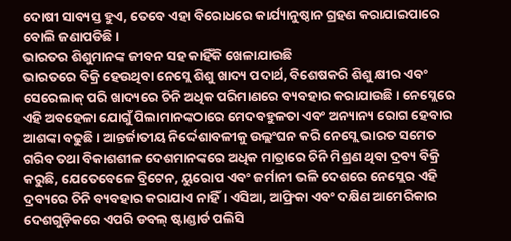ଦୋଷୀ ସାବ୍ୟସ୍ତ ହୁଏ, ତେବେ ଏହା ବିରୋଧରେ କାର୍ଯ୍ୟାନୁଷ୍ଠାନ ଗ୍ରହଣ କରାଯାଇପାରେ ବୋଲି ଜଣାପଡିଛି।
ଭାରତର ଶିଶୁମାନଙ୍କ ଜୀବନ ସହ କାହିଁକି ଖେଳାଯାଉଛି
ଭାରତରେ ବିକ୍ରି ହେଉଥିବା ନେସ୍ଲେ ଶିଶୁ ଖାଦ୍ୟ ପଦାର୍ଥ, ବିଶେଷକରି ଶିଶୁ କ୍ଷୀର ଏବଂ ସେରେଲାକ୍ ପରି ଖାଦ୍ୟରେ ଚିନି ଅଧିକ ପରିମାଣରେ ବ୍ୟବହାର କରାଯାଉଛି। ନେସ୍ଲେରେ ଏହି ଅବହେଳା ଯୋଗୁଁ ପିଲାମାନଙ୍କଠାରେ ମେଦବହୁଳତା ଏବଂ ଅନ୍ୟାନ୍ୟ ରୋଗ ହେବାର ଆଶଙ୍କା ବଢୁଛି। ଆନ୍ତର୍ଜାତୀୟ ନିର୍ଦ୍ଦେଶାବଳୀକୁ ଉଲ୍ଲଂଘନ କରି ନେସ୍ଲେ ଭାରତ ସମେତ ଗରିବ ତଥା ବିକାଶଶୀଳ ଦେଶମାନଙ୍କରେ ଅଧିକ ମାତ୍ରାରେ ଚିନି ମିଶ୍ରଣ ଥିବା ଦ୍ରବ୍ୟ ବିକ୍ରି କରୁଛି, ଯେତେବେଳେ ବ୍ରିଟେନ, ୟୁରୋପ ଏବଂ ଜର୍ମାନୀ ଭଳି ଦେଶରେ ନେସ୍ଲେର ଏହି ଦ୍ରବ୍ୟରେ ଚିନି ବ୍ୟବହାର କରାଯାଏ ନାହିଁ। ଏସିଆ, ଆଫ୍ରିକା ଏବଂ ଦକ୍ଷିଣ ଆମେରିକାର ଦେଶଗୁଡ଼ିକରେ ଏପରି ଡବଲ୍ ଷ୍ଟାଣ୍ଡାର୍ଡ ପଲିସି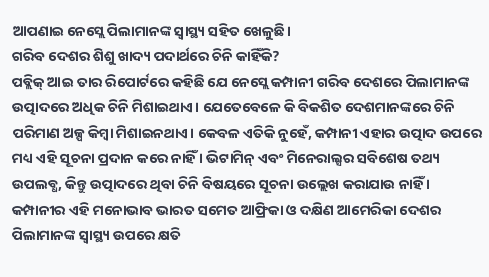ଆପଣାଇ ନେସ୍ଲେ ପିଲାମାନଙ୍କ ସ୍ୱାସ୍ଥ୍ୟ ସହିତ ଖେଳୁଛି।
ଗରିବ ଦେଶର ଶିଶୁ ଖାଦ୍ୟ ପଦାର୍ଥରେ ଚିନି କାହିଁକି?
ପବ୍ଲିକ୍ ଆଇ ତାର ରିପୋର୍ଟରେ କହିଛି ଯେ ନେସ୍ଲେ କମ୍ପାନୀ ଗରିବ ଦେଶରେ ପିଲାମାନଙ୍କ ଉତ୍ପାଦରେ ଅଧିକ ଚିନି ମିଶାଇଥାଏ। ଯେତେବେଳେ କି ବିକଶିତ ଦେଶମାନଙ୍କରେ ଚିନି ପରିମାଣ ଅଳ୍ପ କିମ୍ବା ମିଶାଇନଥାଏ। କେବଳ ଏତିକି ନୁହେଁ, କମ୍ପାନୀ ଏହାର ଉତ୍ପାଦ ଉପରେ ମଧ୍ୟ ଏହି ସୂଚନା ପ୍ରଦାନ କରେ ନାହିଁ । ଭିଟାମିନ୍ ଏବଂ ମିନେରାଲ୍ସର ସବିଶେଷ ତଥ୍ୟ ଉପଲବ୍ଧ, କିନ୍ତୁ ଉତ୍ପାଦରେ ଥିବା ଚିନି ବିଷୟରେ ସୂଚନା ଉଲ୍ଲେଖ କରାଯାଉ ନାହିଁ । କମ୍ପାନୀର ଏହି ମନୋଭାବ ଭାରତ ସମେତ ଆଫ୍ରିକା ଓ ଦକ୍ଷିଣ ଆମେରିକା ଦେଶର ପିଲାମାନଙ୍କ ସ୍ୱାସ୍ଥ୍ୟ ଉପରେ କ୍ଷତି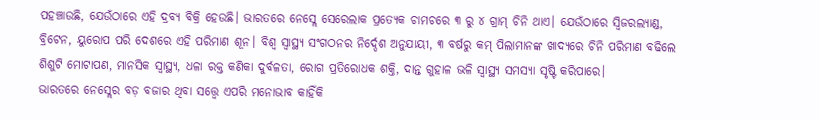ପହଞ୍ଚାଉଛି, ଯେଉଁଠାରେ ଏହି ଦ୍ରବ୍ୟ ବିକ୍ରି ହେଉଛି। ଭାରତରେ ନେସ୍ଲେ ସେରେଲାକ ପ୍ରତ୍ୟେକ ଚାମଚରେ ୩ ରୁ ୪ ଗ୍ରାମ୍ ଚିନି ଥାଏ। ଯେଉଁଠାରେ ସ୍ୱିଜରଲ୍ୟାଣ୍ଡ, ବ୍ରିଟେନ, ୟୁରୋପ ପରି ଦେଶରେ ଏହି ପରିମାଣ ଶୂନ। ବିଶ୍ୱ ସ୍ୱାସ୍ଥ୍ୟ ସଂଗଠନର ନିର୍ଦ୍ଦେଶ ଅନୁଯାୟୀ, ୩ ବର୍ଷରୁ କମ୍ ପିଲାମାନଙ୍କ ଖାଦ୍ୟରେ ଚିନି ପରିମାଣ ବଢିଲେ ଶିଶୁଟି ମୋଟାପଣ, ମାନସିକ ସ୍ବାସ୍ଥ୍ୟ, ଧଳା ରକ୍ତ କଣିକା ଦୁର୍ବଳତା, ରୋଗ ପ୍ରତିରୋଧକ ଶକ୍ତି, ଦାନ୍ତ ଗୁହାଳ ଭଳି ସ୍ୱାସ୍ଥ୍ୟ ସମସ୍ୟା ସୃଷ୍ଟି କରିପାରେ।
ଭାରତରେ ନେସ୍ଲେର ବଡ଼ ବଜାର ଥିବା ସତ୍ତ୍ବେ ଏପରି ମନୋଭାବ କାହିଁକି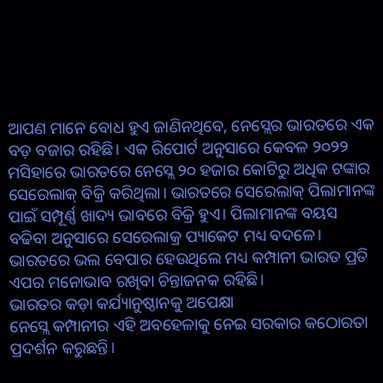ଆପଣ ମାନେ ବୋଧ ହୁଏ ଜାଣିନଥିବେ, ନେସ୍ଲେର ଭାରତରେ ଏକ ବଡ଼ ବଜାର ରହିଛି। ଏକ ରିପୋର୍ଟ ଅନୁସାରେ କେବଳ ୨୦୨୨ ମସିହାରେ ଭାରତରେ ନେସ୍ଲେ ୨୦ ହଜାର କୋଟିରୁ ଅଧିକ ଟଙ୍କାର ସେରେଲାକ୍ ବିକ୍ରି କରିଥିଲା। ଭାରତରେ ସେରେଲାକ୍ ପିଲାମାନଙ୍କ ପାଇଁ ସମ୍ପୂର୍ଣ୍ଣ ଖାଦ୍ୟ ଭାବରେ ବିକ୍ରି ହୁଏ। ପିଲାମାନଙ୍କ ବୟସ ବଢିବା ଅନୁସାରେ ସେରେଲାକ୍ର ପ୍ୟାକେଟ ମଧ୍ୟ ବଦଳେ। ଭାରତରେ ଭଲ ବେପାର ହେଉଥିଲେ ମଧ୍ୟ କମ୍ପାନୀ ଭାରତ ପ୍ରତି ଏପର ମନୋଭାବ ରଖିବା ଚିନ୍ତାଜନକ ରହିଛି।
ଭାରତର କଡ଼ା କର୍ଯ୍ୟାନୁଷ୍ଠାନକୁ ଅପେକ୍ଷା
ନେସ୍ଲେ କମ୍ପାନୀର ଏହି ଅବହେଳାକୁ ନେଇ ସରକାର କଠୋରତା ପ୍ରଦର୍ଶନ କରୁଛନ୍ତି।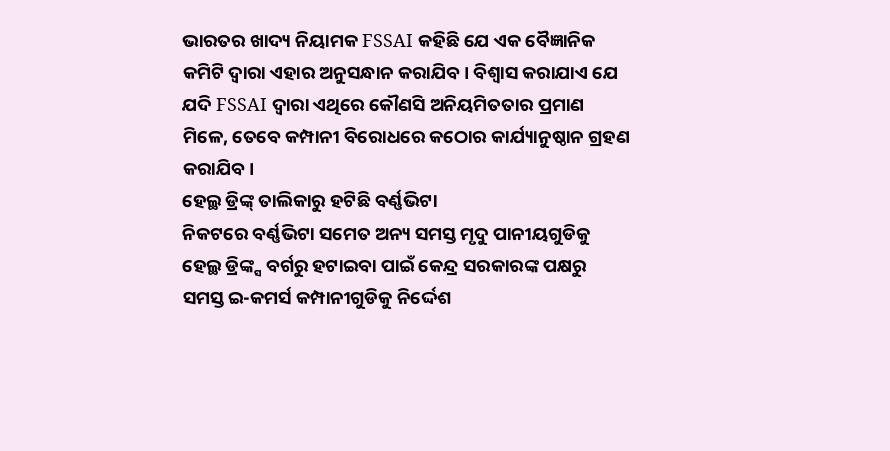ଭାରତର ଖାଦ୍ୟ ନିୟାମକ FSSAI କହିଛି ଯେ ଏକ ବୈଜ୍ଞାନିକ କମିଟି ଦ୍ୱାରା ଏହାର ଅନୁସନ୍ଧାନ କରାଯିବ। ବିଶ୍ୱାସ କରାଯାଏ ଯେ ଯଦି FSSAI ଦ୍ୱାରା ଏଥିରେ କୌଣସି ଅନିୟମିତତାର ପ୍ରମାଣ ମିଳେ, ତେବେ କମ୍ପାନୀ ବିରୋଧରେ କଠୋର କାର୍ଯ୍ୟାନୁଷ୍ଠାନ ଗ୍ରହଣ କରାଯିବ।
ହେଲ୍ଥ ଡ୍ରିଙ୍କ୍ ତାଲିକାରୁ ହଟିଛି ବର୍ଣ୍ଣଭିଟା
ନିକଟରେ ବର୍ଣ୍ଣଭିଟା ସମେତ ଅନ୍ୟ ସମସ୍ତ ମୃଦୁ ପାନୀୟଗୁଡିକୁ ହେଲ୍ଥ ଡ୍ରିଙ୍କ୍ସ ବର୍ଗରୁ ହଟାଇବା ପାଇଁ କେନ୍ଦ୍ର ସରକାରଙ୍କ ପକ୍ଷରୁ ସମସ୍ତ ଇ-କମର୍ସ କମ୍ପାନୀଗୁଡିକୁ ନିର୍ଦ୍ଦେଶ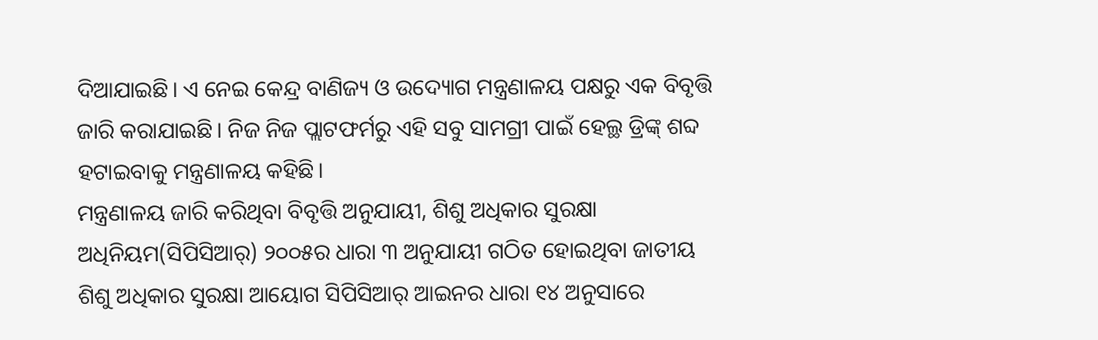ଦିଆଯାଇଛି। ଏ ନେଇ କେନ୍ଦ୍ର ବାଣିଜ୍ୟ ଓ ଉଦ୍ୟୋଗ ମନ୍ତ୍ରଣାଳୟ ପକ୍ଷରୁ ଏକ ବିବୃତ୍ତି ଜାରି କରାଯାଇଛି। ନିଜ ନିଜ ପ୍ଲାଟଫର୍ମରୁ ଏହି ସବୁ ସାମଗ୍ରୀ ପାଇଁ ହେଲ୍ଥ ଡ୍ରିଙ୍କ୍ ଶବ୍ଦ ହଟାଇବାକୁ ମନ୍ତ୍ରଣାଳୟ କହିଛି।
ମନ୍ତ୍ରଣାଳୟ ଜାରି କରିଥିବା ବିବୃତ୍ତି ଅନୁଯାୟୀ, ଶିଶୁ ଅଧିକାର ସୁରକ୍ଷା ଅଧିନିୟମ(ସିପିସିଆର୍) ୨୦୦୫ର ଧାରା ୩ ଅନୁଯାୟୀ ଗଠିତ ହୋଇଥିବା ଜାତୀୟ ଶିଶୁ ଅଧିକାର ସୁରକ୍ଷା ଆୟୋଗ ସିପିସିଆର୍ ଆଇନର ଧାରା ୧୪ ଅନୁସାରେ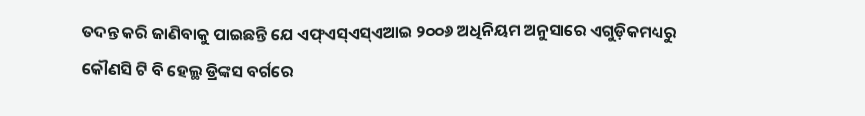ତଦନ୍ତ କରି ଜାଣିବାକୁ ପାଇଛନ୍ତି ଯେ ଏଫ୍ଏସ୍ଏସ୍ଏଆଇ ୨୦୦୬ ଅଧିନିୟମ ଅନୁସାରେ ଏଗୁଡ଼ିକମଧ୍ୟରୁ କୌଣସି ଟି ବି ହେଲ୍ଥ ଡ୍ରିଙ୍କସ ବର୍ଗରେ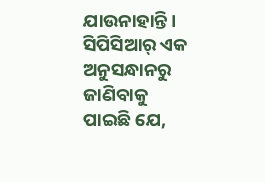ଯାଉନାହାନ୍ତି। ସିପିସିଆର୍ ଏକ ଅନୁସନ୍ଧାନରୁ ଜାଣିବାକୁ ପାଇଛି ଯେ,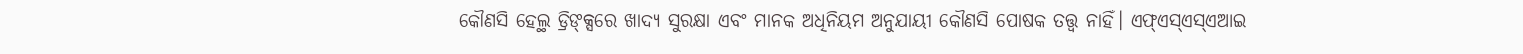କୌଣସି ହେଲ୍ଥ ଡ୍ରିଙ୍କ୍ସରେ ଖାଦ୍ୟ ସୁରକ୍ଷା ଏବଂ ମାନକ ଅଧିନିୟମ ଅନୁଯାୟୀ କୌଣସି ପୋଷକ ତତ୍ତ୍ୱ ନାହିଁ। ଏଫ୍ଏସ୍ଏସ୍ଏଆଇ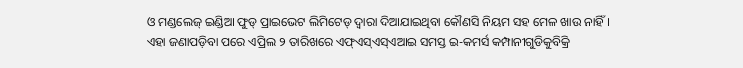ଓ ମଣ୍ଡଲେଜ୍ ଇଣ୍ଡିଆ ଫୁଡ୍ ପ୍ରାଇଭେଟ ଲିମିଟେଡ୍ ଦ୍ୱାରା ଦିଆଯାଇଥିବା କୌଣସି ନିୟମ ସହ ମେଳ ଖାଉ ନାହିଁ। ଏହା ଜଣାପଡ଼ିବା ପରେ ଏପ୍ରିଲ ୨ ତାରିଖରେ ଏଫ୍ଏସ୍ଏସ୍ଏଆଇ ସମସ୍ତ ଇ-କମର୍ସ କମ୍ପାନୀଗୁଡିକୁବିକ୍ରି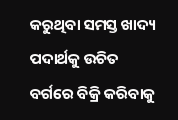କରୁଥିବା ସମସ୍ତ ଖାଦ୍ୟ ପଦାର୍ଥକୁ ଉଚିତ ବର୍ଗରେ ବିକ୍ରି କରିବାକୁ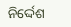ନିର୍ଦ୍ଦେଶ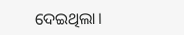ଦେଇଥିଲା।